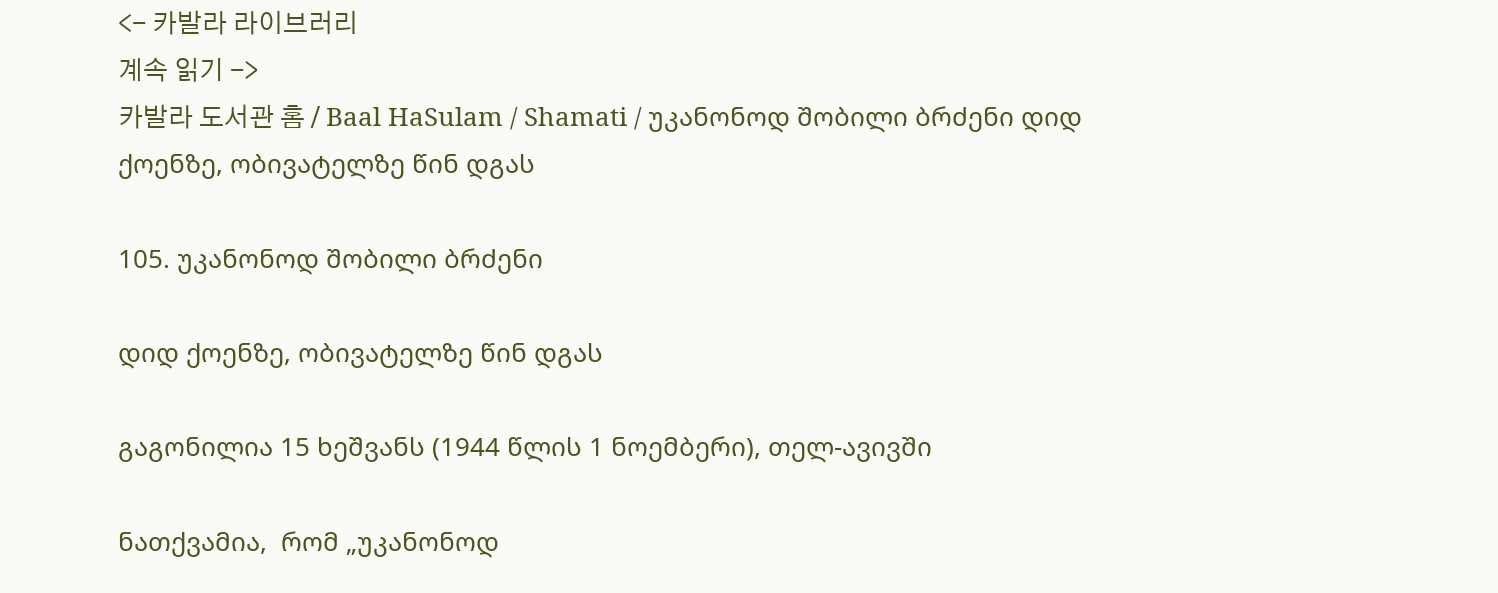<- 카발라 라이브러리
계속 읽기 ->
카발라 도서관 홈 / Baal HaSulam / Shamati / უკანონოდ შობილი ბრძენი დიდ ქოენზე, ობივატელზე წინ დგას

105. უკანონოდ შობილი ბრძენი

დიდ ქოენზე, ობივატელზე წინ დგას

გაგონილია 15 ხეშვანს (1944 წლის 1 ნოემბერი), თელ-ავივში

ნათქვამია,  რომ „უკანონოდ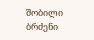შობილი ბრძენი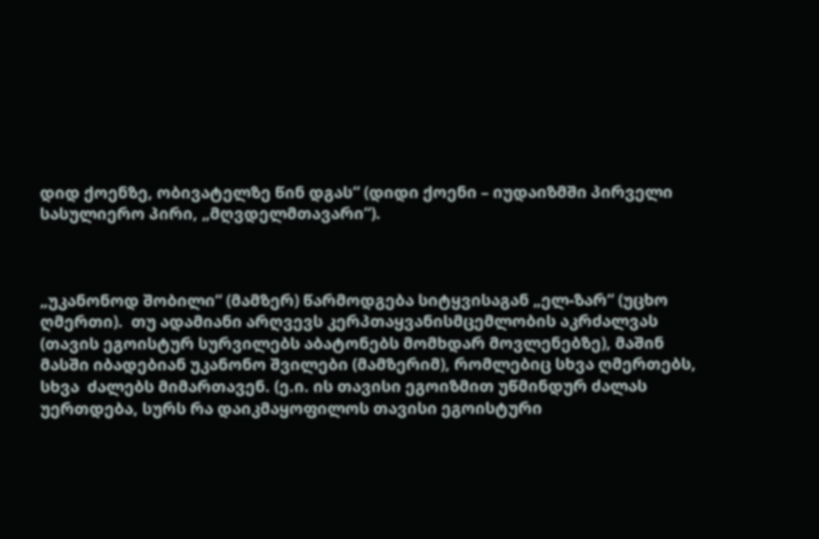დიდ ქოენზე, ობივატელზე წინ დგას“ (დიდი ქოენი – იუდაიზმში პირველი სასულიერო პირი, „მღვდელმთავარი“).



„უკანონოდ შობილი“ (მამზერ) წარმოდგება სიტყვისაგან „ელ-ზარ“ (უცხო ღმერთი).  თუ ადამიანი არღვევს კერპთაყვანისმცემლობის აკრძალვას (თავის ეგოისტურ სურვილებს აბატონებს მომხდარ მოვლენებზე), მაშინ მასში იბადებიან უკანონო შვილები (მამზერიმ), რომლებიც სხვა ღმერთებს, სხვა  ძალებს მიმართავენ. (ე.ი. ის თავისი ეგოიზმით უწმინდურ ძალას უერთდება, სურს რა დაიკმაყოფილოს თავისი ეგოისტური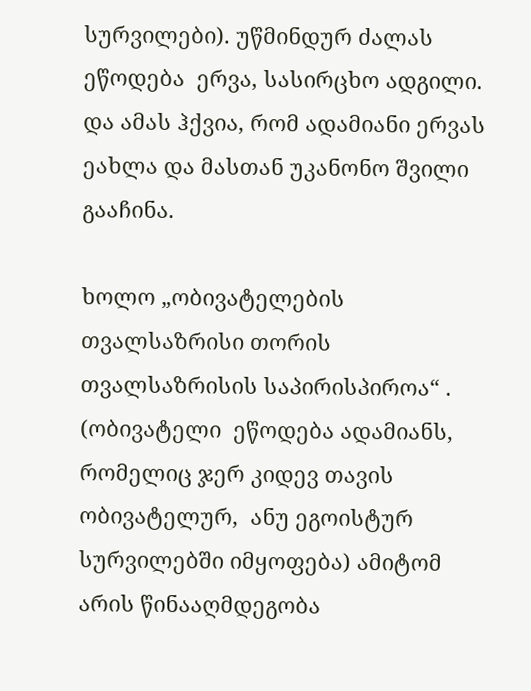სურვილები). უწმინდურ ძალას ეწოდება  ერვა, სასირცხო ადგილი. და ამას ჰქვია, რომ ადამიანი ერვას ეახლა და მასთან უკანონო შვილი გააჩინა.

ხოლო „ობივატელების თვალსაზრისი თორის  თვალსაზრისის საპირისპიროა“ . (ობივატელი  ეწოდება ადამიანს, რომელიც ჯერ კიდევ თავის ობივატელურ,  ანუ ეგოისტურ სურვილებში იმყოფება) ამიტომ არის წინააღმდეგობა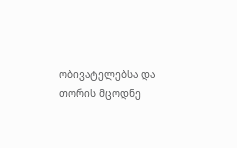ობივატელებსა და  თორის მცოდნე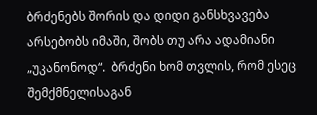ბრძენებს შორის და დიდი განსხვავება არსებობს იმაში, შობს თუ არა ადამიანი „უკანონოდ“.  ბრძენი ხომ თვლის, რომ ესეც შემქმნელისაგან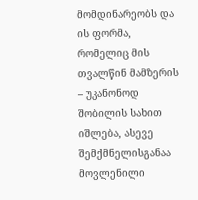მომდინარეობს და ის ფორმა, რომელიც მის თვალწინ მამზერის – უკანონოდ შობილის სახით იშლება, ასევე შემქმნელისგანაა მოვლენილი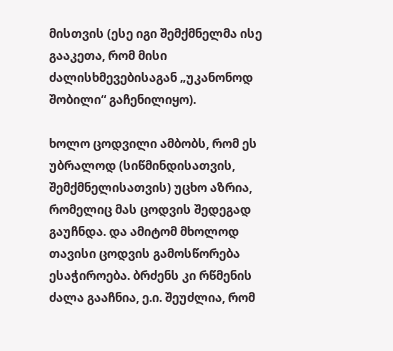მისთვის (ესე იგი შემქმნელმა ისე გააკეთა, რომ მისი ძალისხმევებისაგან „უკანონოდ შობილი“ გაჩენილიყო).

ხოლო ცოდვილი ამბობს, რომ ეს უბრალოდ (სიწმინდისათვის, შემქმნელისათვის) უცხო აზრია, რომელიც მას ცოდვის შედეგად გაუჩნდა. და ამიტომ მხოლოდ თავისი ცოდვის გამოსწორება ესაჭიროება. ბრძენს კი რწმენის ძალა გააჩნია, ე.ი. შეუძლია, რომ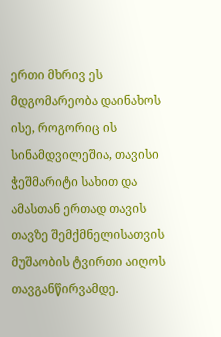ერთი მხრივ ეს მდგომარეობა დაინახოს ისე, როგორიც ის სინამდვილეშია, თავისი ჭეშმარიტი სახით და ამასთან ერთად თავის თავზე შემქმნელისათვის მუშაობის ტვირთი აიღოს თავგანწირვამდე.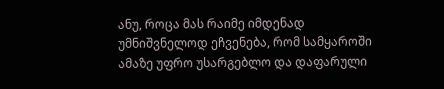ანუ, როცა მას რაიმე იმდენად უმნიშვნელოდ ეჩვენება, რომ სამყაროში ამაზე უფრო უსარგებლო და დაფარული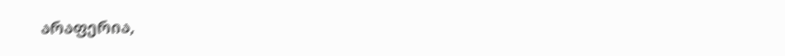არაფერია,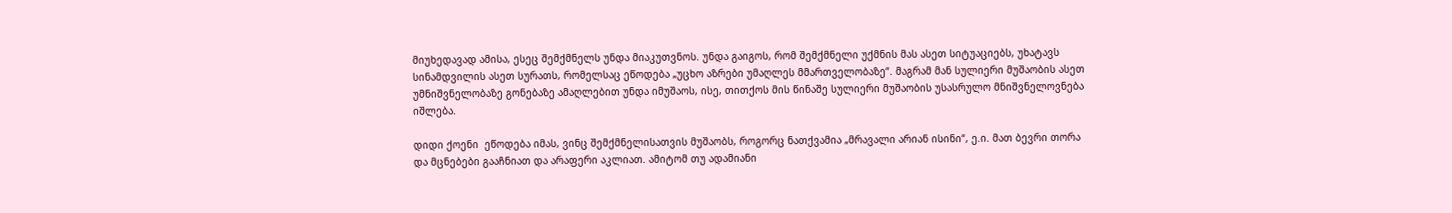მიუხედავად ამისა, ესეც შემქმნელს უნდა მიაკუთვნოს. უნდა გაიგოს, რომ შემქმნელი უქმნის მას ასეთ სიტუაციებს, უხატავს სინამდვილის ასეთ სურათს, რომელსაც ეწოდება „უცხო აზრები უმაღლეს მმართველობაზე“. მაგრამ მან სულიერი მუშაობის ასეთ უმნიშვნელობაზე გონებაზე ამაღლებით უნდა იმუშაოს, ისე, თითქოს მის წინაშე სულიერი მუშაობის უსასრულო მნიშვნელოვნება იშლება.

დიდი ქოენი  ეწოდება იმას, ვინც შემქმნელისათვის მუშაობს, როგორც ნათქვამია „მრავალი არიან ისინი“, ე.ი. მათ ბევრი თორა და მცნებები გააჩნიათ და არაფერი აკლიათ. ამიტომ თუ ადამიანი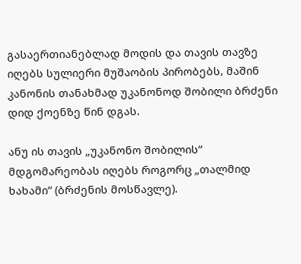გასაერთიანებლად მოდის და თავის თავზე იღებს სულიერი მუშაობის პირობებს, მაშინ კანონის თანახმად უკანონოდ შობილი ბრძენი დიდ ქოენზე წინ დგას.

ანუ ის თავის „უკანონო შობილის“ მდგომარეობას იღებს როგორც „თალმიდ ხახამი“ (ბრძენის მოსწავლე).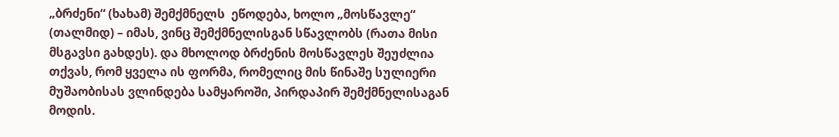„ბრძენი“ (ხახამ) შემქმნელს  ეწოდება, ხოლო „მოსწავლე“ (თალმიდ) – იმას, ვინც შემქმნელისგან სწავლობს (რათა მისი მსგავსი გახდეს). და მხოლოდ ბრძენის მოსწავლეს შეუძლია თქვას, რომ ყველა ის ფორმა, რომელიც მის წინაშე სულიერი მუშაობისას ვლინდება სამყაროში, პირდაპირ შემქმნელისაგან მოდის.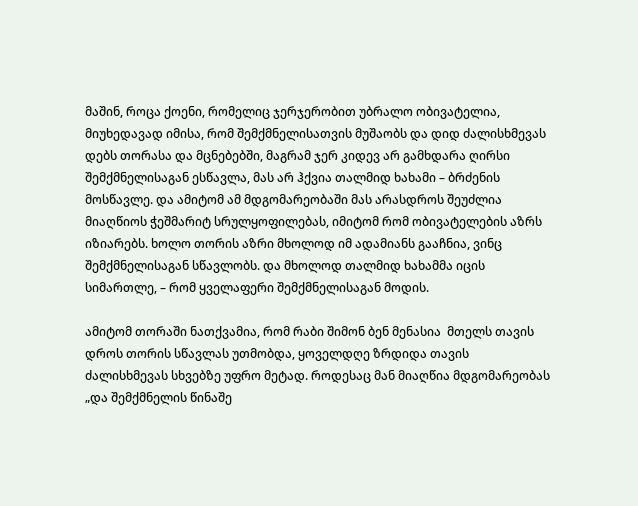მაშინ, როცა ქოენი, რომელიც ჯერჯერობით უბრალო ობივატელია, მიუხედავად იმისა, რომ შემქმნელისათვის მუშაობს და დიდ ძალისხმევას დებს თორასა და მცნებებში, მაგრამ ჯერ კიდევ არ გამხდარა ღირსი შემქმნელისაგან ესწავლა, მას არ ჰქვია თალმიდ ხახამი – ბრძენის მოსწავლე. და ამიტომ ამ მდგომარეობაში მას არასდროს შეუძლია მიაღწიოს ჭეშმარიტ სრულყოფილებას, იმიტომ რომ ობივატელების აზრს იზიარებს. ხოლო თორის აზრი მხოლოდ იმ ადამიანს გააჩნია, ვინც შემქმნელისაგან სწავლობს. და მხოლოდ თალმიდ ხახამმა იცის სიმართლე, – რომ ყველაფერი შემქმნელისაგან მოდის.

ამიტომ თორაში ნათქვამია, რომ რაბი შიმონ ბენ მენასია  მთელს თავის დროს თორის სწავლას უთმობდა, ყოველდღე ზრდიდა თავის ძალისხმევას სხვებზე უფრო მეტად. როდესაც მან მიაღწია მდგომარეობას „და შემქმნელის წინაშე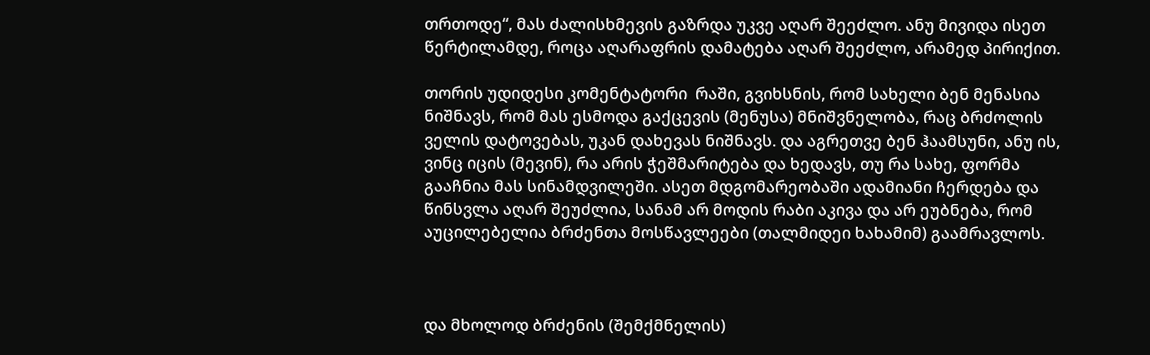თრთოდე“, მას ძალისხმევის გაზრდა უკვე აღარ შეეძლო. ანუ მივიდა ისეთ წერტილამდე, როცა აღარაფრის დამატება აღარ შეეძლო, არამედ პირიქით.

თორის უდიდესი კომენტატორი  რაში, გვიხსნის, რომ სახელი ბენ მენასია  ნიშნავს, რომ მას ესმოდა გაქცევის (მენუსა) მნიშვნელობა, რაც ბრძოლის ველის დატოვებას, უკან დახევას ნიშნავს. და აგრეთვე ბენ ჰაამსუნი, ანუ ის, ვინც იცის (მევინ), რა არის ჭეშმარიტება და ხედავს, თუ რა სახე, ფორმა გააჩნია მას სინამდვილეში. ასეთ მდგომარეობაში ადამიანი ჩერდება და წინსვლა აღარ შეუძლია, სანამ არ მოდის რაბი აკივა და არ ეუბნება, რომ  აუცილებელია ბრძენთა მოსწავლეები (თალმიდეი ხახამიმ) გაამრავლოს.



და მხოლოდ ბრძენის (შემქმნელის)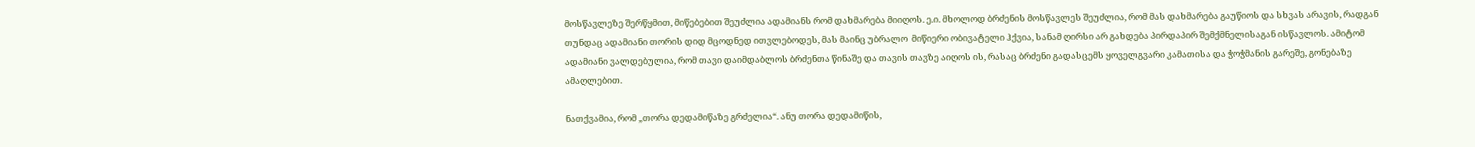მოსწავლეზე შერწყმით, მიწებებით შეუძლია ადამიანს რომ დახმარება მიიღოს. ე.ი. მხოლოდ ბრძენის მოსწავლეს შეუძლია, რომ მას დახმარება გაუწიოს და სხვას არავის, რადგან თუნდაც ადამიანი თორის დიდ მცოდნედ ითვლებოდეს, მას მაინც უბრალო  მიწიერი ობივატელი ჰქვია, სანამ ღირსი არ გახდება პირდაპირ შემქმნელისაგან ისწავლოს. ამიტომ ადამიანი ვალდებულია, რომ თავი დაიმდაბლოს ბრძენთა წინაშე და თავის თავზე აიღოს ის, რასაც ბრძენი გადასცემს ყოველგვარი კამათისა და ჭოჭმანის გარეშე, გონებაზე ამაღლებით.

ნათქვამია, რომ „თორა დედამიწაზე გრძელია“. ანუ თორა დედამიწის,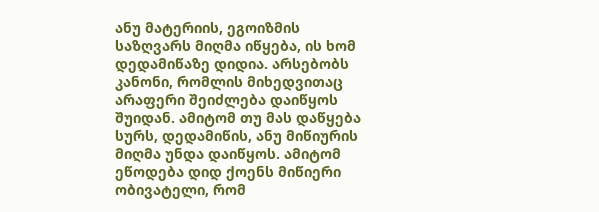ანუ მატერიის, ეგოიზმის საზღვარს მიღმა იწყება, ის ხომ დედამიწაზე დიდია. არსებობს კანონი, რომლის მიხედვითაც არაფერი შეიძლება დაიწყოს შუიდან. ამიტომ თუ მას დაწყება სურს, დედამიწის, ანუ მიწიურის მიღმა უნდა დაიწყოს. ამიტომ ეწოდება დიდ ქოენს მიწიერი ობივატელი, რომ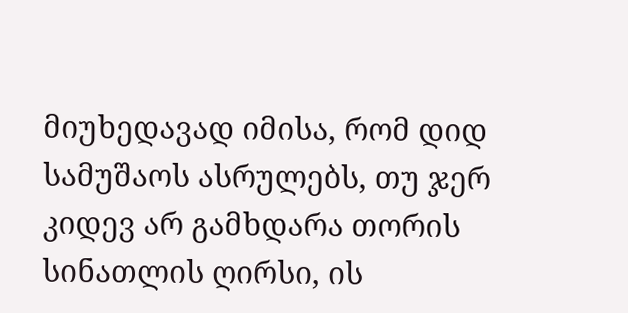მიუხედავად იმისა, რომ დიდ სამუშაოს ასრულებს, თუ ჯერ კიდევ არ გამხდარა თორის სინათლის ღირსი, ის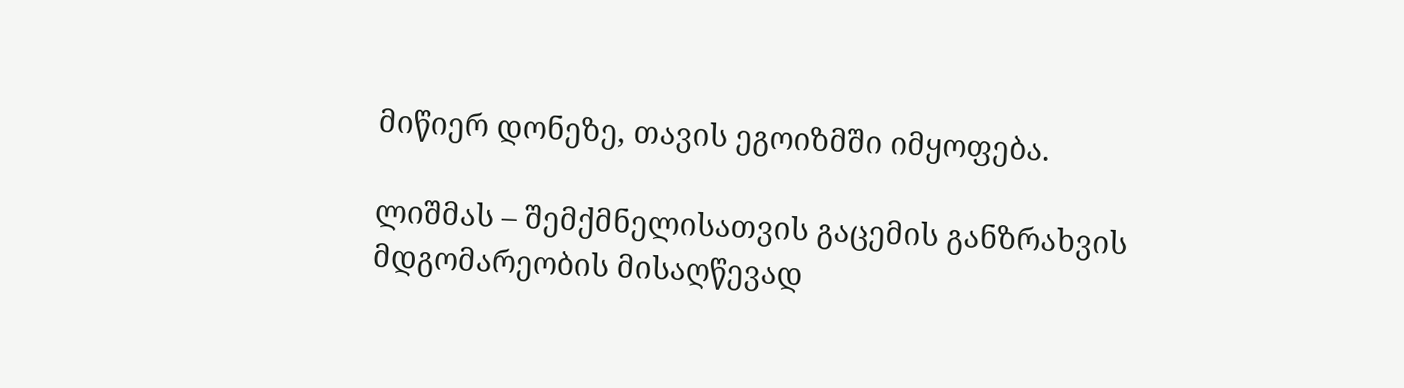მიწიერ დონეზე, თავის ეგოიზმში იმყოფება.

ლიშმას – შემქმნელისათვის გაცემის განზრახვის მდგომარეობის მისაღწევად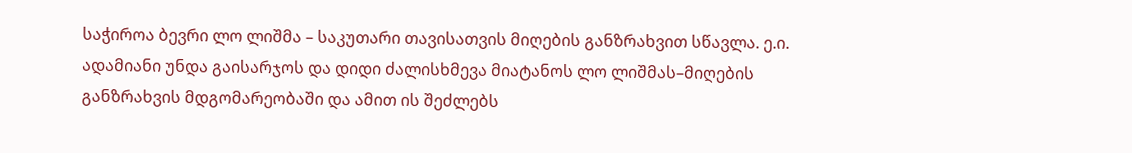საჭიროა ბევრი ლო ლიშმა – საკუთარი თავისათვის მიღების განზრახვით სწავლა. ე.ი. ადამიანი უნდა გაისარჯოს და დიდი ძალისხმევა მიატანოს ლო ლიშმას–მიღების განზრახვის მდგომარეობაში და ამით ის შეძლებს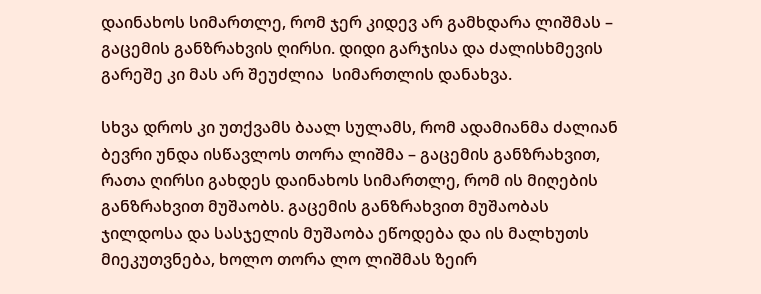დაინახოს სიმართლე, რომ ჯერ კიდევ არ გამხდარა ლიშმას – გაცემის განზრახვის ღირსი. დიდი გარჯისა და ძალისხმევის გარეშე კი მას არ შეუძლია  სიმართლის დანახვა.

სხვა დროს კი უთქვამს ბაალ სულამს, რომ ადამიანმა ძალიან ბევრი უნდა ისწავლოს თორა ლიშმა – გაცემის განზრახვით, რათა ღირსი გახდეს დაინახოს სიმართლე, რომ ის მიღების განზრახვით მუშაობს. გაცემის განზრახვით მუშაობას ჯილდოსა და სასჯელის მუშაობა ეწოდება და ის მალხუთს მიეკუთვნება, ხოლო თორა ლო ლიშმას ზეირ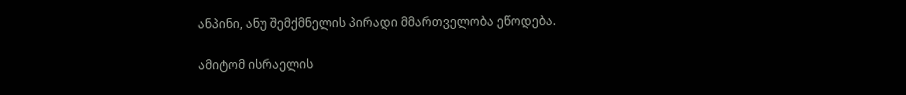ანპინი, ანუ შემქმნელის პირადი მმართველობა ეწოდება.

ამიტომ ისრაელის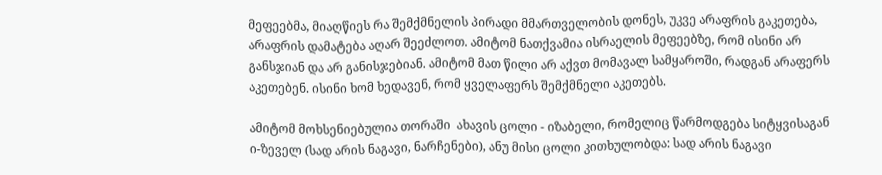მეფეებმა, მიაღწიეს რა შემქმნელის პირადი მმართველობის დონეს, უკვე არაფრის გაკეთება, არაფრის დამატება აღარ შეეძლოთ. ამიტომ ნათქვამია ისრაელის მეფეებზე, რომ ისინი არ განსჯიან და არ განისჯებიან. ამიტომ მათ წილი არ აქვთ მომავალ სამყაროში, რადგან არაფერს აკეთებენ. ისინი ხომ ხედავენ, რომ ყველაფერს შემქმნელი აკეთებს.

ამიტომ მოხსენიებულია თორაში  ახავის ცოლი - იზაბელი, რომელიც წარმოდგება სიტყვისაგან ი-ზეველ (სად არის ნაგავი, ნარჩენები), ანუ მისი ცოლი კითხულობდა: სად არის ნაგავი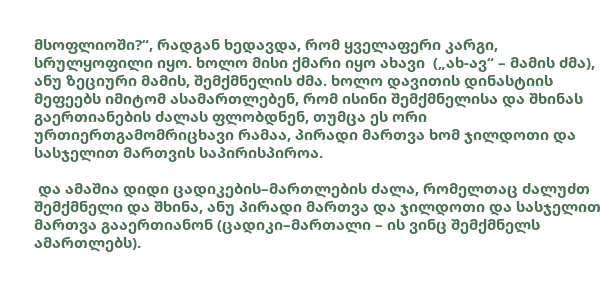მსოფლიოში?“, რადგან ხედავდა, რომ ყველაფერი კარგი, სრულყოფილი იყო. ხოლო მისი ქმარი იყო ახავი  („ახ-ავ“ – მამის ძმა), ანუ ზეციური მამის, შემქმნელის ძმა. ხოლო დავითის დინასტიის მეფეებს იმიტომ ასამართლებენ, რომ ისინი შემქმნელისა და შხინას გაერთიანების ძალას ფლობდნენ, თუმცა ეს ორი ურთიერთგამომრიცხავი რამაა, პირადი მართვა ხომ ჯილდოთი და სასჯელით მართვის საპირისპიროა.

 და ამაშია დიდი ცადიკების–მართლების ძალა, რომელთაც ძალუძთ შემქმნელი და შხინა, ანუ პირადი მართვა და ჯილდოთი და სასჯელით მართვა გააერთიანონ (ცადიკი–მართალი – ის ვინც შემქმნელს ამართლებს).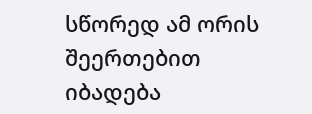სწორედ ამ ორის შეერთებით  იბადება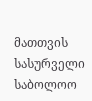მათთვის სასურველი საბოლოო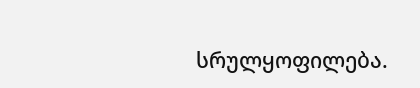სრულყოფილება.